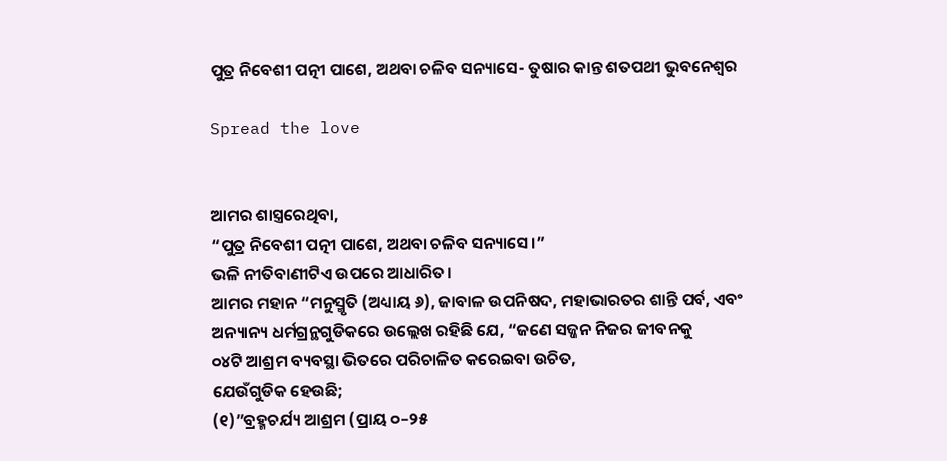ପୁତ୍ର ନିବେଶୀ ପତ୍ନୀ ପାଶେ, ଅଥବା ଚଳିବ ସନ୍ୟାସେ- ତୁଷାର କାନ୍ତ ଶତପଥୀ ଭୁବନେଶ୍ୱର

Spread the love


ଆମର ଶାସ୍ତ୍ରରେଥିବା,
“ପୁତ୍ର ନିବେଶୀ ପତ୍ନୀ ପାଶେ, ଅଥବା ଚଳିବ ସନ୍ୟାସେ।”
ଭଳି ନୀତିବାଣୀଟିଏ ଉପରେ ଆଧାରିତ।
ଆମର ମହାନ “ମନୁସ୍ମୃତି (ଅଧ୍ୟାୟ ୬), ଜାବାଳ ଉପନିଷଦ, ମହାଭାରତର ଶାନ୍ତି ପର୍ବ, ଏବଂ ଅନ୍ୟାନ୍ୟ ଧର୍ମଗ୍ରନ୍ଥଗୁଡିକରେ ଉଲ୍ଲେଖ ରହିଛି ଯେ, “ଜଣେ ସଜ୍ଜନ ନିଜର ଜୀବନକୁ
୦୪ଟି ଆଶ୍ରମ ବ୍ୟବସ୍ଥା ଭିତରେ ପରିଚାଳିତ କରେଇବା ଉଚିତ,
ଯେଉଁଗୁଡିକ ହେଉଛି;
(୧)”ବ୍ରହ୍ମଚର୍ଯ୍ୟ ଆଶ୍ରମ (ପ୍ରାୟ ୦–୨୫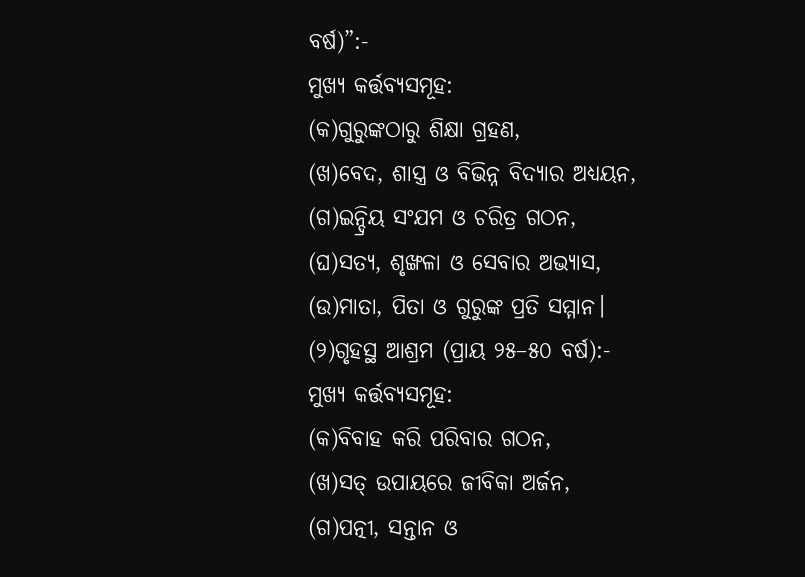ବର୍ଷ)”:-
ମୁଖ୍ୟ କର୍ତ୍ତବ୍ୟସମୂହ:
(କ)ଗୁରୁଙ୍କଠାରୁ ଶିକ୍ଷା ଗ୍ରହଣ,
(ଖ)ବେଦ, ଶାସ୍ତ୍ର ଓ ବିଭିନ୍ନ ବିଦ୍ୟାର ଅଧ୍ୟୟନ,
(ଗ)ଇନ୍ଦ୍ରିୟ ସଂଯମ ଓ ଚରିତ୍ର ଗଠନ,
(ଘ)ସତ୍ୟ, ଶୃଙ୍ଖଳା ଓ ସେବାର ଅଭ୍ୟାସ,
(ଉ)ମାତା, ପିତା ଓ ଗୁରୁଙ୍କ ପ୍ରତି ସମ୍ମାନ।
(୨)ଗୃହସ୍ଥ ଆଶ୍ରମ (ପ୍ରାୟ ୨୫–୫୦ ବର୍ଷ):-
ମୁଖ୍ୟ କର୍ତ୍ତବ୍ୟସମୂହ:
(କ)ବିବାହ କରି ପରିବାର ଗଠନ,
(ଖ)ସତ୍ ଉପାୟରେ ଜୀବିକା ଅର୍ଜନ,
(ଗ)ପତ୍ନୀ, ସନ୍ତାନ ଓ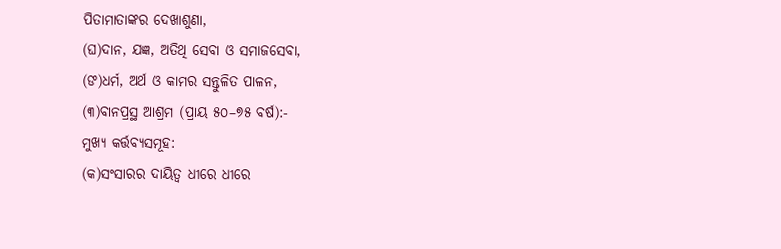ପିତାମାତାଙ୍କର ଦେଖାଶୁଣା,
(ଘ)ଦାନ, ଯଜ୍ଞ, ଅତିଥି ସେବା ଓ ସମାଜସେବା,
(ଙ)ଧର୍ମ, ଅର୍ଥ ଓ କାମର ସନ୍ତୁଳିତ ପାଳନ,
(୩)ବାନପ୍ରସ୍ଥ ଆଶ୍ରମ (ପ୍ରାୟ ୫୦–୭୫ ବର୍ଷ):-
ମୁଖ୍ୟ କର୍ତ୍ତବ୍ୟସମୂହ:
(କ)ସଂସାରର ଦାୟିତ୍ୱ ଧୀରେ ଧୀରେ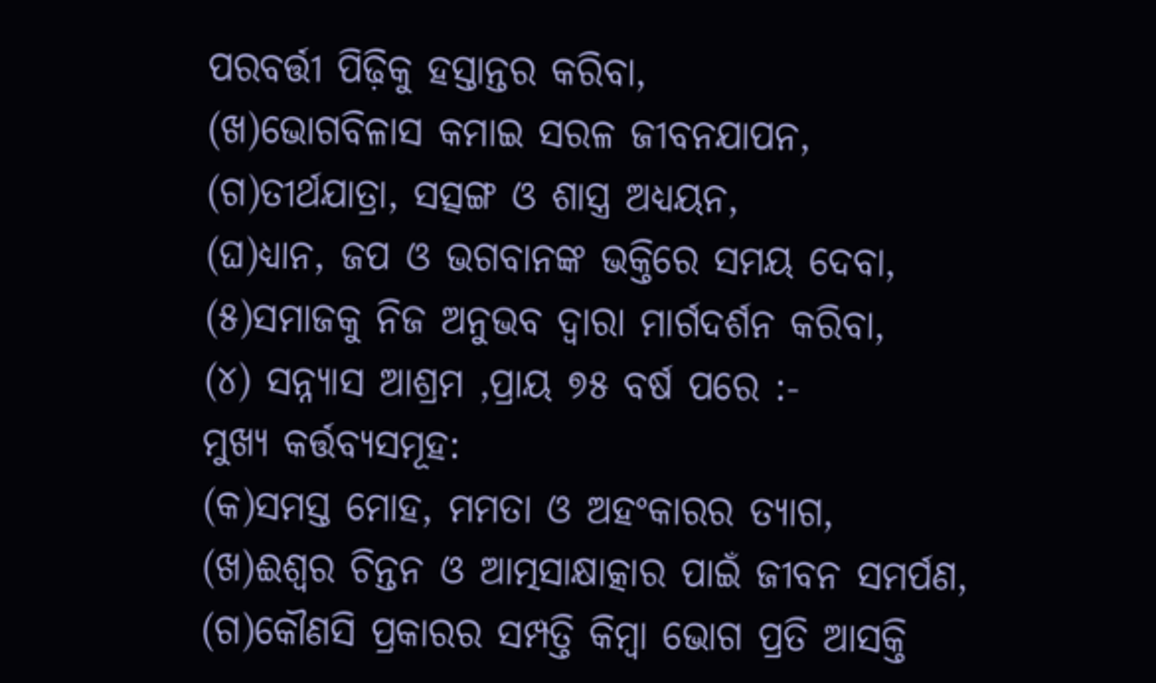ପରବର୍ତ୍ତୀ ପିଢ଼ିକୁ ହସ୍ତାନ୍ତର କରିବା,
(ଖ)ଭୋଗବିଳାସ କମାଇ ସରଳ ଜୀବନଯାପନ,
(ଗ)ତୀର୍ଥଯାତ୍ରା, ସତ୍ସଙ୍ଗ ଓ ଶାସ୍ତ୍ର ଅଧ୍ୟୟନ,
(ଘ)ଧ୍ୟାନ, ଜପ ଓ ଭଗବାନଙ୍କ ଭକ୍ତିରେ ସମୟ ଦେବା,
(୫)ସମାଜକୁ ନିଜ ଅନୁଭବ ଦ୍ୱାରା ମାର୍ଗଦର୍ଶନ କରିବା,
(୪) ସନ୍ନ୍ୟାସ ଆଶ୍ରମ ,ପ୍ରାୟ ୭୫ ବର୍ଷ ପରେ :-
ମୁଖ୍ୟ କର୍ତ୍ତବ୍ୟସମୂହ:
(କ)ସମସ୍ତ ମୋହ, ମମତା ଓ ଅହଂକାରର ତ୍ୟାଗ,
(ଖ)ଈଶ୍ୱର ଚିନ୍ତନ ଓ ଆତ୍ମସାକ୍ଷାତ୍କାର ପାଇଁ ଜୀବନ ସମର୍ପଣ,
(ଗ)କୌଣସି ପ୍ରକାରର ସମ୍ପତ୍ତି କିମ୍ବା ଭୋଗ ପ୍ରତି ଆସକ୍ତି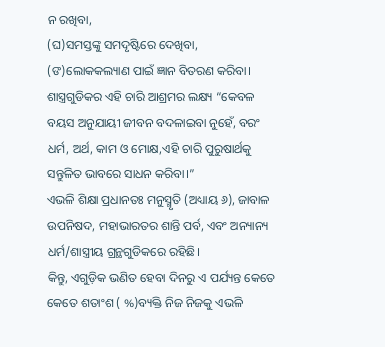ନ ରଖିବା,
(ଘ)ସମସ୍ତଙ୍କୁ ସମଦୃଷ୍ଟିରେ ଦେଖିବା,
(ଙ)ଲୋକକଲ୍ୟାଣ ପାଇଁ ଜ୍ଞାନ ବିତରଣ କରିବା।
ଶାସ୍ତ୍ରଗୁଡିକର ଏହି ଚାରି ଆଶ୍ରମର ଲକ୍ଷ୍ୟ “କେବଳ ବୟସ ଅନୁଯାୟୀ ଜୀବନ ବଦଳାଇବା ନୁହେଁ, ବରଂ ଧର୍ମ, ଅର୍ଥ, କାମ ଓ ମୋକ୍ଷ,ଏହି ଚାରି ପୁରୁଷାର୍ଥକୁ ସନ୍ତୁଳିତ ଭାବରେ ସାଧନ କରିବା।”
ଏଭଳି ଶିକ୍ଷା ପ୍ରଧାନତଃ ମନୁସ୍ମୃତି (ଅଧ୍ୟାୟ ୬), ଜାବାଳ ଉପନିଷଦ, ମହାଭାରତର ଶାନ୍ତି ପର୍ବ, ଏବଂ ଅନ୍ୟାନ୍ୟ ଧର୍ମ/ଶାସ୍ତ୍ରୀୟ ଗ୍ରନ୍ଥଗୁଡିକରେ ରହିଛି।
କିନ୍ତୁ, ଏଗୁଡ଼ିକ ଭଣିତ ହେବା ଦିନରୁ ଏ ପର୍ଯ୍ୟନ୍ତ କେତେ କେତେ ଶତାଂଶ ( %)ବ୍ୟକ୍ତି ନିଜ ନିଜକୁ ଏଭଳି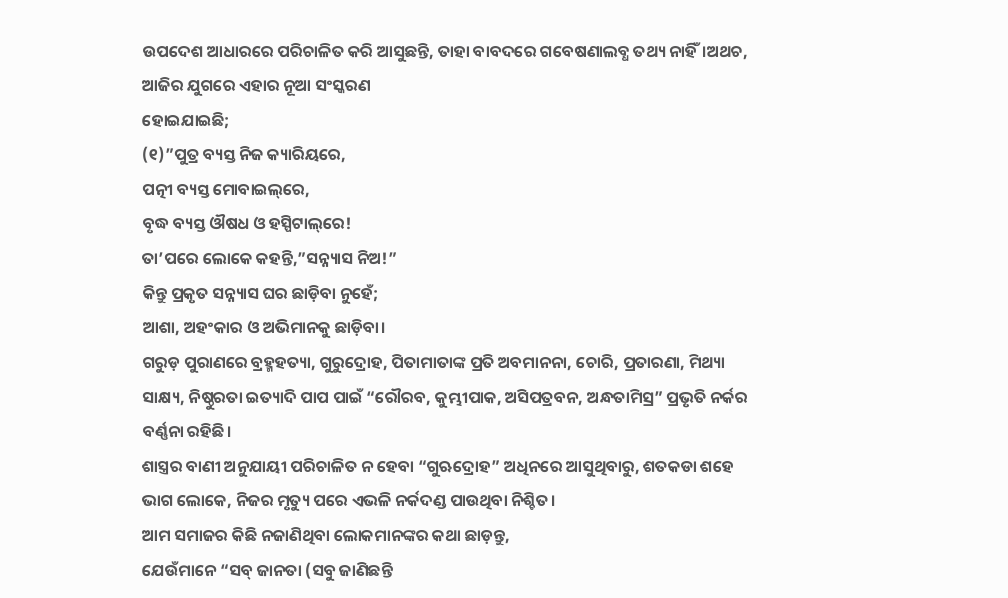ଉପଦେଶ ଆଧାରରେ ପରିଚାଳିତ କରି ଆସୁଛନ୍ତି, ତାହା ବାବଦରେ ଗବେଷଣାଲବ୍ଧ ତଥ୍ୟ ନାହିଁ।ଅଥଚ, ଆଜିର ଯୁଗରେ ଏହାର ନୂଆ ସଂସ୍କରଣ
ହୋଇଯାଇଛି;
(୧)”ପୁତ୍ର ବ୍ୟସ୍ତ ନିଜ କ୍ୟାରିୟରେ,
ପତ୍ନୀ ବ୍ୟସ୍ତ ମୋବାଇଲ୍‌ରେ,
ବୃଦ୍ଧ ବ୍ୟସ୍ତ ଔଷଧ ଓ ହସ୍ପିଟାଲ୍‌ରେ!
ତା’ପରେ ଲୋକେ କହନ୍ତି,”ସନ୍ନ୍ୟାସ ନିଅ!”
କିନ୍ତୁ ପ୍ରକୃତ ସନ୍ନ୍ୟାସ ଘର ଛାଡ଼ିବା ନୁହେଁ;
ଆଶା, ଅହଂକାର ଓ ଅଭିମାନକୁ ଛାଡ଼ିବା।
ଗରୁଡ଼ ପୁରାଣରେ ବ୍ରହ୍ମହତ୍ୟା, ଗୁରୁଦ୍ରୋହ, ପିତାମାତାଙ୍କ ପ୍ରତି ଅବମାନନା, ଚୋରି, ପ୍ରତାରଣା, ମିଥ୍ୟା ସାକ୍ଷ୍ୟ, ନିଷ୍ଠୁରତା ଇତ୍ୟାଦି ପାପ ପାଇଁ “ରୌରବ, କୁମ୍ଭୀପାକ, ଅସିପତ୍ରବନ, ଅନ୍ଧତାମିସ୍ର” ପ୍ରଭୃତି ନର୍କର ବର୍ଣ୍ଣନା ରହିଛି।
ଶାସ୍ତ୍ରର ବାଣୀ ଅନୁଯାୟୀ ପରିଚାଳିତ ନ ହେବା “ଗୁଋଦ୍ରୋହ” ଅଧିନରେ ଆସୁଥିବାରୁ, ଶତକଡା ଶହେ ଭାଗ ଲୋକେ, ନିଜର ମୃତ୍ୟୁ ପରେ ଏଭଳି ନର୍କଦଣ୍ଡ ପାଉଥିବା ନିଶ୍ଚିତ।
ଆମ ସମାଜର କିଛି ନଜାଣିଥିବା ଲୋକମାନଙ୍କର କଥା ଛାଡ଼ନ୍ତୁ,
ଯେଉଁମାନେ “ସବ୍ ଜାନତା (ସବୁ ଜାଣିଛନ୍ତି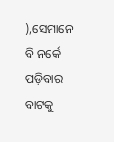),ସେମାନେ ବି ନର୍କେ ପଡ଼ିବାର ବାଟକୁ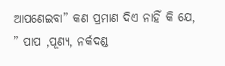ଆପଣେଇବା” କଣ ପ୍ରମାଣ ଦିଏ ନାହିଁ କି ଯେ,
” ପାପ ,ପୂଣ୍ୟ, ନର୍କଦଣ୍ଡ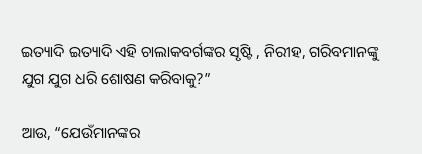ଇତ୍ୟାଦି ଇତ୍ୟାଦି ଏହି ଚାଲାକବର୍ଗଙ୍କର ସୃଷ୍ଟି , ନିରୀହ, ଗରିବମାନଙ୍କୁ ଯୁଗ ଯୁଗ ଧରି ଶୋଷଣ କରିବାକୁ?”

ଆଉ, “ଯେଉଁମାନଙ୍କର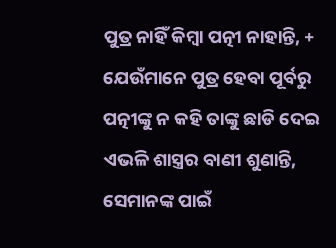ପୁତ୍ର ନାହିଁ କିମ୍ବା ପତ୍ନୀ ନାହାନ୍ତି, +
ଯେଉଁମାନେ ପୁତ୍ର ହେବା ପୂର୍ବରୁ ପତ୍ନୀଙ୍କୁ ନ କହି ତାଙ୍କୁ ଛାଡି ଦେଇ ଏଭଳି ଶାସ୍ତ୍ରର ବାଣୀ ଶୁଣାନ୍ତି, ସେମାନଙ୍କ ପାଇଁ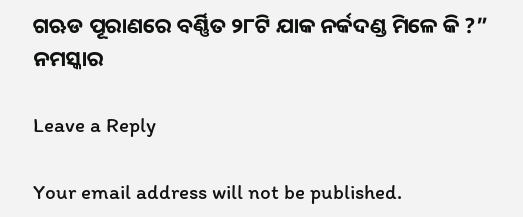ଗଋଡ ପୂରାଣରେ ବର୍ଣ୍ଣିତ ୨୮ଟି ଯାକ ନର୍କଦଣ୍ଡ ମିଳେ କି ?”
ନମସ୍କାର

Leave a Reply

Your email address will not be published.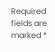Required fields are marked *